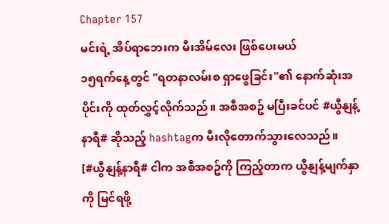Chapter 157
မင်းရဲ့ အိပ်ရာဘေးက မီးအိမ်လေး ဖြစ်ပေးမယ်
၁၅ရက်နေ့တွင် "ရတနာလမ်းစ ရှာဖွေခြင်း"၏ နောက်ဆုံးအပိုင်းကို ထုတ်လွှင့်လိုက်သည်။ အစီအစဥ် မပြီးခင်ပင် #ယွီနျန့်နာရီ# ဆိုသည့် hashtagက မီးလိုတောက်သွားလေသည်။
[#ယွီနျန့်နာရီ# ငါက အစီအစဥ်ကို ကြည့်တာက ယွီနျန့်မျက်နှာကို မြင်ရဖို့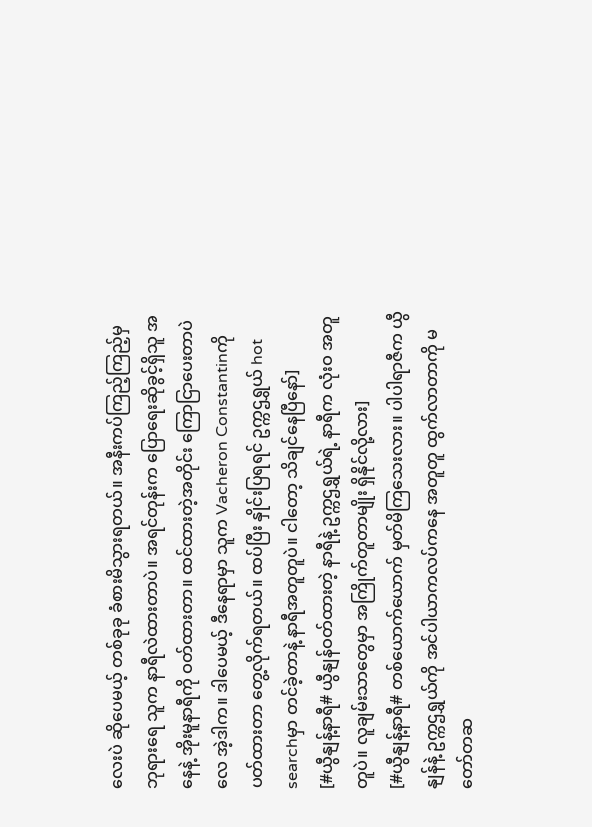လေးပဲ ဆိုပေမယ့် တစ်ခုခု ခံစားမိသွားရတယ်။ အနီးကပ်ကြည့်ကြည့်မှ ဘုရားရေ သူက နာရီလဲထားတာပဲ။ အရင်တုန်းက ပြောရေးဆိုခွင့်ရှိသူ အနေနဲ့ အိုးမူနာရီကို ဝတ်ထားတာ။ ထင်ထားတဲ့အတိုင်း ကြောငြာပေးတာပဲလေ အဲ့ဒါက။ ဒါပေမယ့် ဒီနေရာမှာ သူက Vacheron Constantinကို ပတ်ထားတာ တွေ့လိုက်ရတယ်။ ထပ်ပြီး နှိုင်းပြရရင် ဥက္ကဌရွှယ် hot searchမှာ တင်ခဲ့တာနဲ့ နာရီအတူတူပဲ။ ငါတော့ သိချင်နေပြီနော်]
[#ယွီနျန့်နာရီ# ယွီနျန်ဝတ်ထားတဲ့ နာရီနဲ့ ဥက္ကဌရွှယ်ရဲ့ နာရီက လုံးဝ အတူတူပဲ။ လူချမ်းသာတွေမှာ အကြိုက်တူတာမျိုး ရှိနိုင်လို့လား]
[#ယွီနျန့်နာရီ# တစ်ယောက်ယောက် မှတ်မိကြသေးလား။ ပါပါရာဇီက ယွီနျန်နဲ့ ဥက္ကဌရွှယ်ကို အင်ပါယာကလပ်ကနေ အတူတူ ထွက်လာတာကို မတော်တဆ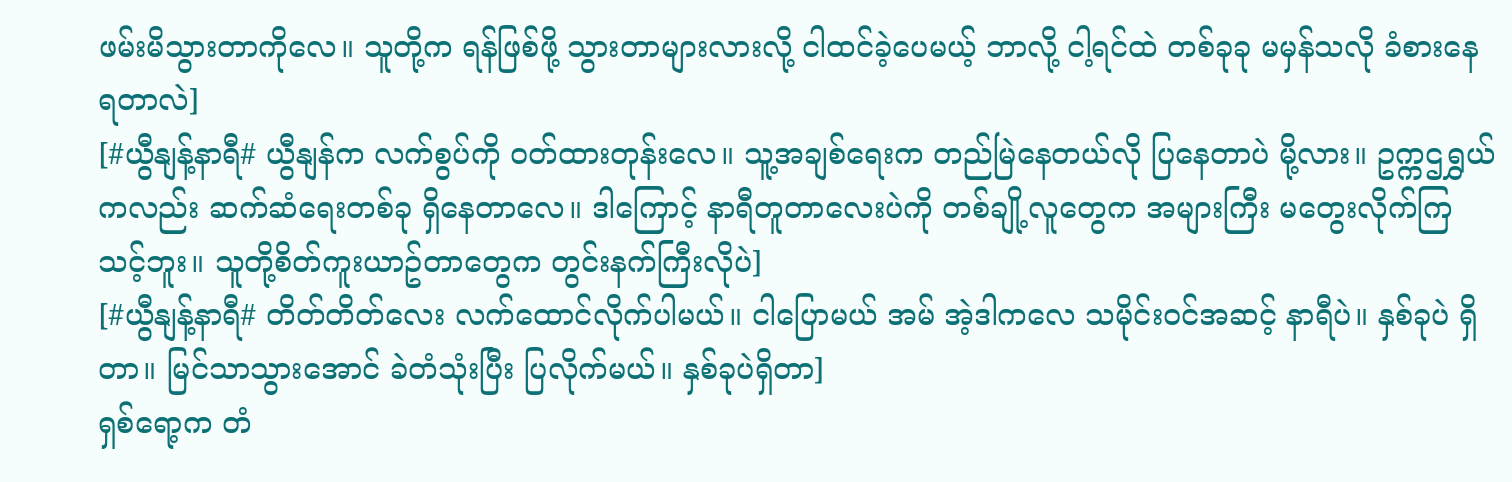ဖမ်းမိသွားတာကိုလေ။ သူတို့က ရန်ဖြစ်ဖို့ သွားတာများလားလို့ ငါထင်ခဲ့ပေမယ့် ဘာလို့ ငါ့ရင်ထဲ တစ်ခုခု မမှန်သလို ခံစားနေရတာလဲ]
[#ယွီနျန့်နာရီ# ယွီနျန်က လက်စွပ်ကို ဝတ်ထားတုန်းလေ။ သူ့အချစ်ရေးက တည်မြဲနေတယ်လို ပြနေတာပဲ မို့လား။ ဥက္ကဌရွှယ်ကလည်း ဆက်ဆံရေးတစ်ခု ရှိနေတာလေ။ ဒါကြောင့် နာရီတူတာလေးပဲကို တစ်ချို့လူတွေက အများကြီး မတွေးလိုက်ကြသင့်ဘူး။ သူတို့စိတ်ကူးယာဥ်တာတွေက တွင်းနက်ကြီးလိုပဲ]
[#ယွီနျန့်နာရီ# တိတ်တိတ်လေး လက်ထောင်လိုက်ပါမယ်။ ငါပြောမယ် အမ် အဲ့ဒါကလေ သမိုင်းဝင်အဆင့် နာရီပဲ။ နှစ်ခုပဲ ရှိတာ။ မြင်သာသွားအောင် ခဲတံသုံးပြီး ပြလိုက်မယ်။ နှစ်ခုပဲရှိတာ]
ရှစ်ရော့က တံ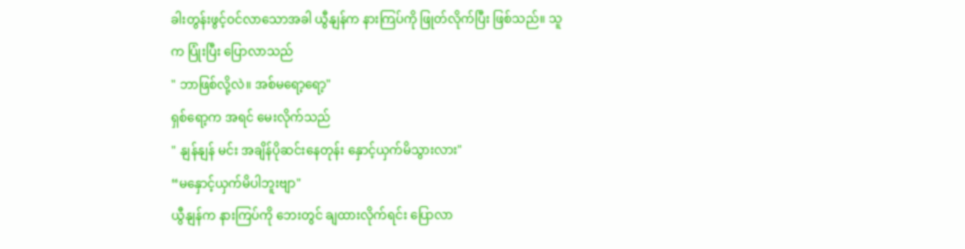ခါးတွန်းဖွင့်ဝင်လာသောအခါ ယွီနျန်က နားကြပ်ကို ဖြုတ်လိုက်ပြီး ဖြစ်သည်။ သူက ပြုံးပြီး ပြောလာသည်
" ဘာဖြစ်လို့လဲ။ အစ်မရော့ရော့"
ရှစ်ရော့က အရင် မေးလိုက်သည်
" နျန်နျန် မင်း အချိန်ပိုဆင်းနေတုန်း နှောင့်ယှက်မိသွားလား"
“မနှောင့်ယှက်မိပါဘူးဗျာ"
ယွီနျန်က နားကြပ်ကို ဘေးတွင် ချထားလိုက်ရင်း ပြောလာ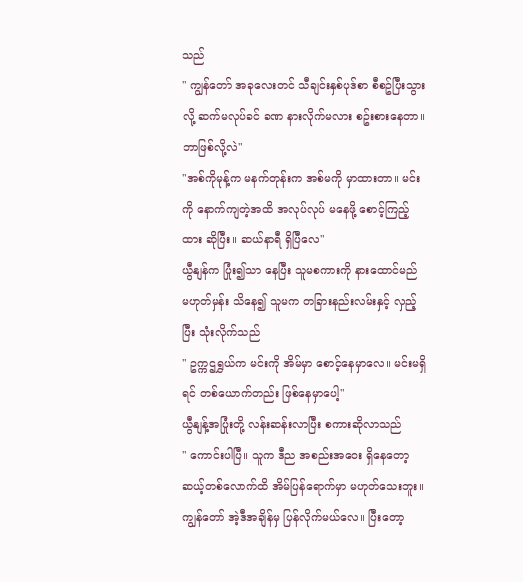သည်
" ကျွန်တော် အခုလေးတင် သီချင်းနှစ်ပုဒ်စာ စီစဥ်ပြီးသွားလို့ ဆက်မလုပ်ခင် ခဏ နားလိုက်မလား စဥ်းစားနေတာ။ ဘာဖြစ်လို့လဲ"
"အစ်ကိုမုန့်က မနက်တုန်းက အစ်မကို မှာထားတာ။ မင်းကို နောက်ကျတဲ့အထိ အလုပ်လုပ် မနေဖို့ စောင့်ကြည့်ထား ဆိုပြီး။ ဆယ်နာရီ ရှိပြီလေ"
ယွီနျန်က ပြုံး၍သာ နေပြီး သူမစကားကို နားထောင်မည် မဟုတ်မှန်း သိနေ၍ သူမက တခြားနည်းလမ်းနှင့် လှည့်ပြီး သုံးလိုက်သည်
" ဥက္ကဌရွှယ်က မင်းကို အိမ်မှာ စောင့်နေမှာလေ။ မင်းမရှိရင် တစ်ယောက်တည်း ဖြစ်နေမှာပေါ့"
ယွီနျန့်အပြုံးတို့ လန်းဆန်းလာပြီး စကားဆိုလာသည်
" ကောင်းပါပြီ။ သူက ဒီည အစည်းအဝေး ရှိနေတော့ ဆယ့်တစ်လောက်ထိ အိမ်ပြန်ရောက်မှာ မဟုတ်သေးဘူး။ ကျွန်တော် အဲ့ဒီအချိန်မှ ပြန်လိုက်မယ်လေ။ ပြီးတော့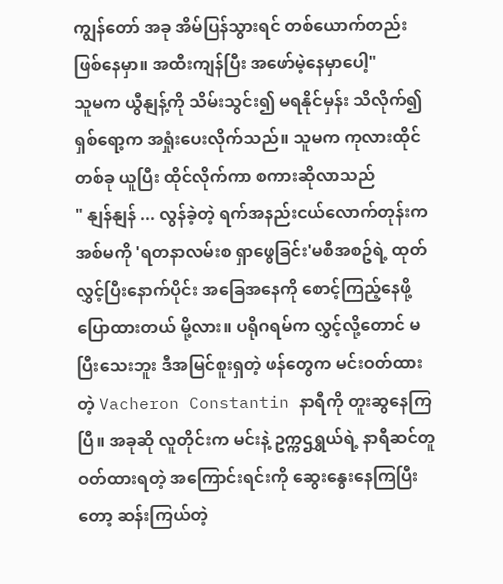ကျွန်တော် အခု အိမ်ပြန်သွားရင် တစ်ယောက်တည်း ဖြစ်နေမှာ။ အထီးကျန်ပြီး အဖော်မဲ့နေမှာပေါ့"
သူမက ယွီနျန့်ကို သိမ်းသွင်း၍ မရနိုင်မှန်း သိလိုက်၍ ရှစ်ရော့က အရှုံးပေးလိုက်သည်။ သူမက ကုလားထိုင်တစ်ခု ယူပြီး ထိုင်လိုက်ကာ စကားဆိုလာသည်
" နျန်နျန် ... လွန်ခဲ့တဲ့ ရက်အနည်းငယ်လောက်တုန်းက အစ်မကို 'ရတနာလမ်းစ ရှာဖွေခြင်း'မစီအစဥ်ရဲ့ ထုတ်လွှင့်ပြီးနောက်ပိုင်း အခြေအနေကို စောင့်ကြည့်နေဖို့ ပြောထားတယ် မို့လား။ ပရိုဂရမ်က လွှင့်လို့တောင် မပြီးသေးဘူး ဒီအမြင်စူးရှတဲ့ ဖန်တွေက မင်းဝတ်ထားတဲ့ Vacheron Constantin နာရီကို တူးဆွနေကြပြီ။ အခုဆို လူတိုင်းက မင်းနဲ့ ဥက္ကဌရွှယ်ရဲ့ နာရီဆင်တူဝတ်ထားရတဲ့ အကြောင်းရင်းကို ဆွေးနွေးနေကြပြီးတော့ ဆန်းကြယ်တဲ့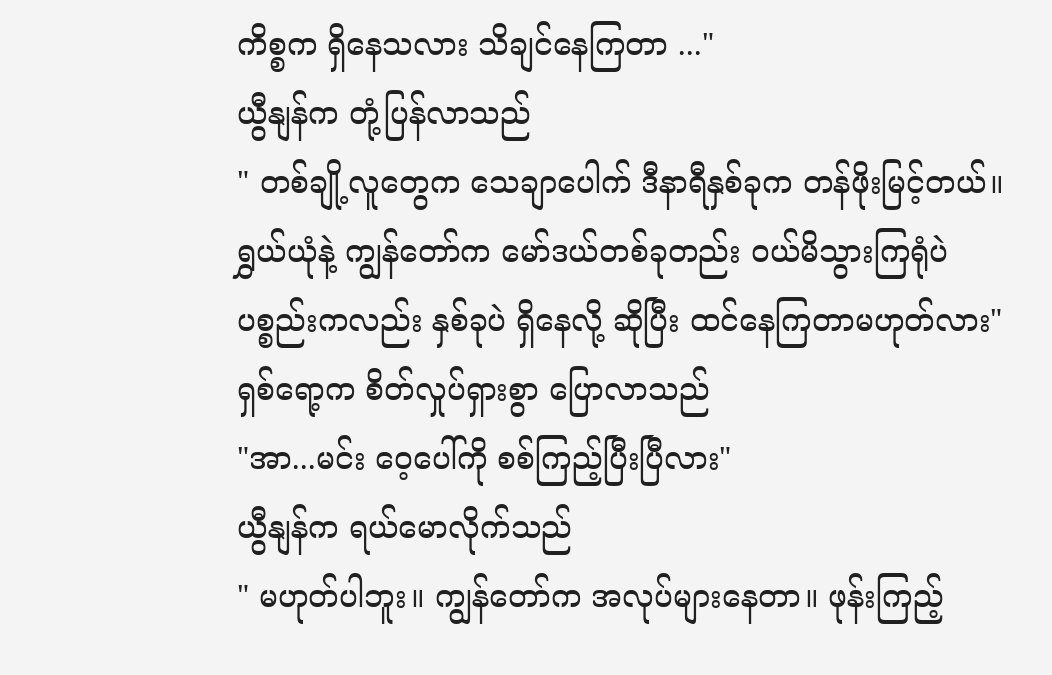ကိစ္စက ရှိနေသလား သိချင်နေကြတာ ..."
ယွီနျန်က တုံ့ပြန်လာသည်
" တစ်ချို့လူတွေက သေချာပေါက် ဒီနာရီနှစ်ခုက တန်ဖိုးမြင့်တယ်။ ရွှယ်ယုံနဲ့ ကျွန်တော်က မော်ဒယ်တစ်ခုတည်း ဝယ်မိသွားကြရုံပဲ ပစ္စည်းကလည်း နှစ်ခုပဲ ရှိနေလို့ ဆိုပြီး ထင်နေကြတာမဟုတ်လား"
ရှစ်ရော့က စိတ်လှုပ်ရှားစွာ ပြောလာသည်
"အာ...မင်း ဝေ့ပေါ်ကို စစ်ကြည့်ပြီးပြီလား"
ယွီနျန်က ရယ်မောလိုက်သည်
" မဟုတ်ပါဘူး။ ကျွန်တော်က အလုပ်များနေတာ။ ဖုန်းကြည့်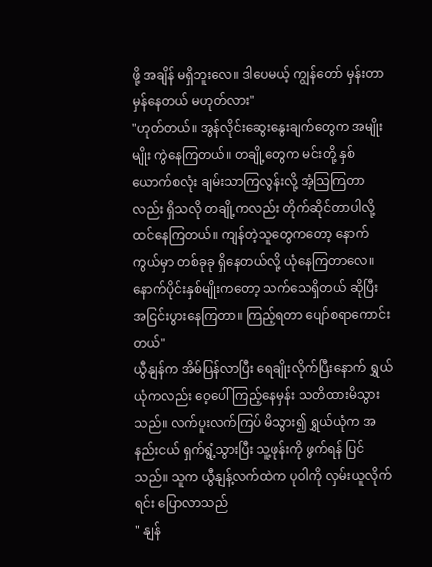ဖို့ အချိန် မရှိဘူးလေ။ ဒါပေမယ့် ကျွန်တော် မှန်းတာ မှန်နေတယ် မဟုတ်လား"
"ဟုတ်တယ်။ အွန်လိုင်းဆွေးနွေးချက်တွေက အမျိုးမျိုး ကွဲနေကြတယ်။ တချို့တွေက မင်းတို့ နှစ်ယောက်စလုံး ချမ်းသာကြလွန်းလို့ အံ့သြကြတာလည်း ရှိသလို တချို့ကလည်း တိုက်ဆိုင်တာပါလို့ ထင်နေကြတယ်။ ကျန်တဲ့သူတွေကတော့ နောက်ကွယ်မှာ တစ်ခုခု ရှိနေတယ်လို့ ယုံနေကြတာလေ။ နောက်ပိုင်းနှစ်မျိုးကတော့ သက်သေရှိတယ် ဆိုပြီး အငြင်းပွားနေကြတာ။ ကြည့်ရတာ ပျော်စရာကောင်းတယ်"
ယွီနျန်က အိမ်ပြန်လာပြီး ရေချိုးလိုက်ပြီးနောက် ရွှယ်ယုံကလည်း ဝေ့ပေါ် ကြည့်နေမှန်း သတိထားမိသွားသည်။ လက်ပူးလက်ကြပ် မိသွား၍ ရွှယ်ယုံက အနည်းငယ် ရှက်ရွံ့သွားပြီး သူ့ဖုန်းကို ဖွက်ရန် ပြင်သည်။ သူက ယွီနျန့်လက်ထဲက ပုဝါကို လှမ်းယူလိုက်ရင်း ပြောလာသည်
" နျန်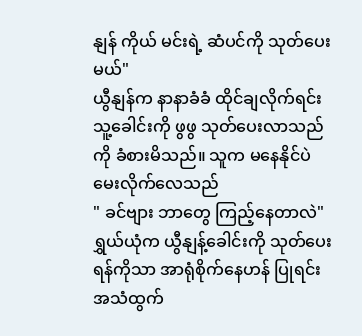နျန် ကိုယ် မင်းရဲ့ ဆံပင်ကို သုတ်ပေးမယ်"
ယွီနျန်က နာနာခံခံ ထိုင်ချလိုက်ရင်း သူ့ခေါင်းကို ဖွဖွ သုတ်ပေးလာသည်ကို ခံစားမိသည်။ သူက မနေနိုင်ပဲ မေးလိုက်လေသည်
" ခင်ဗျား ဘာတွေ ကြည့်နေတာလဲ"
ရွှယ်ယုံက ယွီနျန့်ခေါင်းကို သုတ်ပေးရန်ကိုသာ အာရုံစိုက်နေဟန် ပြုရင်း အသံထွက်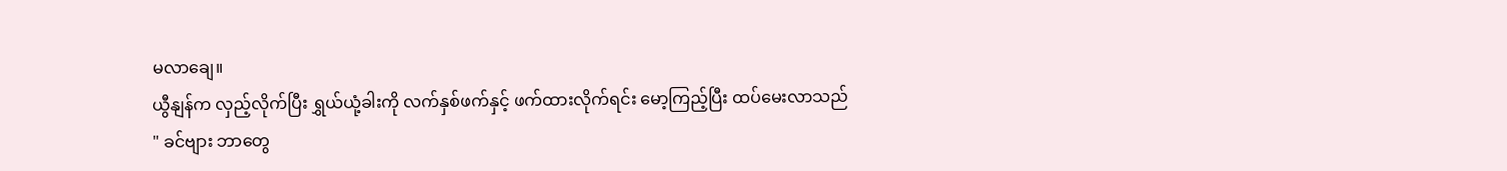မလာချေ။
ယွီနျန်က လှည့်လိုက်ပြီး ရွှယ်ယုံ့ခါးကို လက်နှစ်ဖက်နှင့် ဖက်ထားလိုက်ရင်း မော့ကြည့်ပြီး ထပ်မေးလာသည်
" ခင်ဗျား ဘာတွေ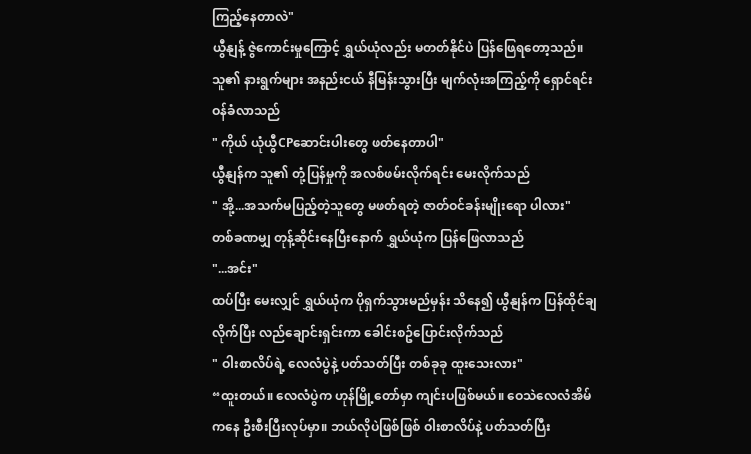ကြည့်နေတာလဲ"
ယွီနျန့် ဇွဲကောင်းမှုကြောင့် ရွှယ်ယုံလည်း မတတ်နိုင်ပဲ ပြန်ဖြေရတော့သည်။ သူ၏ နားရွက်များ အနည်းငယ် နီမြန်းသွားပြီး မျက်လုံးအကြည့်ကို ရှောင်ရင်း ဝန်ခံလာသည်
" ကိုယ် ယုံယွီCPဆောင်းပါးတွေ ဖတ်နေတာပါ"
ယွီနျန်က သူ၏ တုံ့ပြန်မှုကို အလစ်ဖမ်းလိုက်ရင်း မေးလိုက်သည်
" အို့...အသက်မပြည့်တဲ့သူတွေ မဖတ်ရတဲ့ ဇာတ်ဝင်ခန်းမျိုးရော ပါလား"
တစ်ခဏမျှ တုန့်ဆိုင်းနေပြီးနောက် ရွှယ်ယုံက ပြန်ဖြေလာသည်
"...အင်း"
ထပ်ပြီး မေးလျှင် ရွှယ်ယုံက ပိုရှက်သွားမည်မှန်း သိနေ၍ ယွီနျန်က ပြန်ထိုင်ချလိုက်ပြီး လည်ချောင်းရှင်းကာ ခေါင်းစဥ်ပြောင်းလိုက်သည်
" ဝါးစာလိပ်ရဲ့ လေလံပွဲနဲ့ ပတ်သတ်ပြီး တစ်ခုခု ထူးသေးလား"
“ထူးတယ်။ လေလံပွဲက ဟုန်မြို့တော်မှာ ကျင်းပဖြစ်မယ်။ ဝေသဲလေလံအိမ်ကနေ ဦးစီးပြီးလုပ်မှာ။ ဘယ်လိုပဲဖြစ်ဖြစ် ဝါးစာလိပ်နဲ့ ပတ်သတ်ပြီး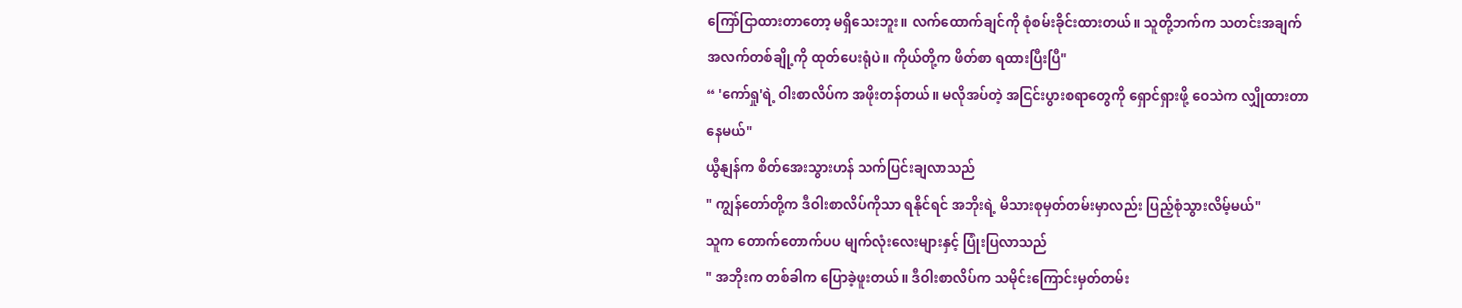ကြော်ငြာထားတာတော့ မရှိသေးဘူး။ လက်ထောက်ချင်ကို စုံစမ်းခိုင်းထားတယ်။ သူတို့ဘက်က သတင်းအချက်အလက်တစ်ချို့ကို ထုတ်ပေးရုံပဲ။ ကိုယ်တို့က ဖိတ်စာ ရထားပြီးပြီ"
“ 'ကော်ရှု'ရဲ့ ဝါးစာလိပ်က အဖိုးတန်တယ်။ မလိုအပ်တဲ့ အငြင်းပွားစရာတွေကို ရှောင်ရှားဖို့ ဝေသဲက လျှိုထားတာ နေမယ်"
ယွီနျန်က စိတ်အေးသွားဟန် သက်ပြင်းချလာသည်
" ကျွန်တော်တို့က ဒီဝါးစာလိပ်ကိုသာ ရနိုင်ရင် အဘိုးရဲ့ မိသားစုမှတ်တမ်းမှာလည်း ပြည့်စုံသွားလိမ့်မယ်"
သူက တောက်တောက်ပပ မျက်လုံးလေးများနှင့် ပြုံးပြလာသည်
" အဘိုးက တစ်ခါက ပြောခဲ့ဖူးတယ်။ ဒီဝါးစာလိပ်က သမိုင်းကြောင်းမှတ်တမ်း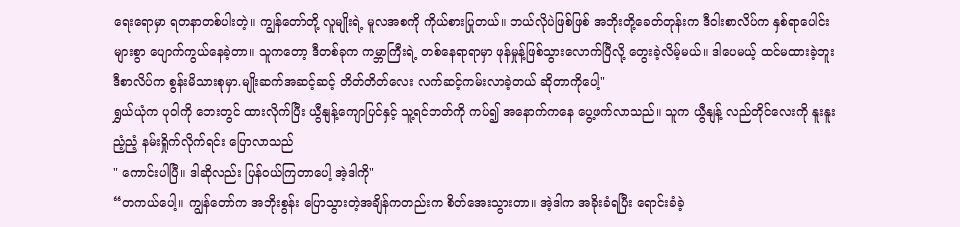ရေးရောမှာ ရတနာတစ်ပါးတဲ့။ ကျွန်တော်တို့ လူမျိုးရဲ့ မူလအစကို ကိုယ်စားပြုတယ်။ ဘယ်လိုပဲဖြစ်ဖြစ် အဘိုးတို့ခေတ်တုန်းက ဒီဝါးစာလိပ်က နှစ်ရာပေါင်းများစွာ ပျောက်ကွယ်နေခဲ့တာ။ သူကတော့ ဒီတစ်ခုက ကမ္ဘာကြီးရဲ့ တစ်နေရာရာမှာ ဖုန်မှုန့်ဖြစ်သွားလောက်ပြီလို့ တွေးခဲ့လိမ့်မယ်။ ဒါပေမယ့် ထင်မထားခဲ့ဘူး ဒီစာလိပ်က စွန်းမိသားစုမှာ.မျိုးဆက်အဆင့်ဆင့် တိတ်တိတ်လေး လက်ဆင့်ကမ်းလာခဲ့တယ် ဆိုတာကိုပေါ့"
ရွှယ်ယုံက ပုဝါကို ဘေးတွင် ထားလိုက်ပြီး ယွီနျန့်ကျောပြင်နှင့် သူ့ရင်ဘတ်ကို ကပ်၍ အနောက်ကနေ ပွေ့ဖက်လာသည်။ သူက ယွီနျန့် လည်တိုင်လေးကို နူးနူးညံ့ညံ့ နမ်းရှိုက်လိုက်ရင်း ပြောလာသည်
" ကောင်းပါပြီ။ ဒါဆိုလည်း ပြန်ဝယ်ကြတာပေါ့ အဲ့ဒါကို"
“တကယ်ပေါ့။ ကျွန်တော်က အဘိုးစွန်း ပြောသွားတဲ့အချိန်ကတည်းက စိတ်အေးသွားတာ။ အဲ့ဒါက အခိုးခံရပြီး ရောင်းခံခဲ့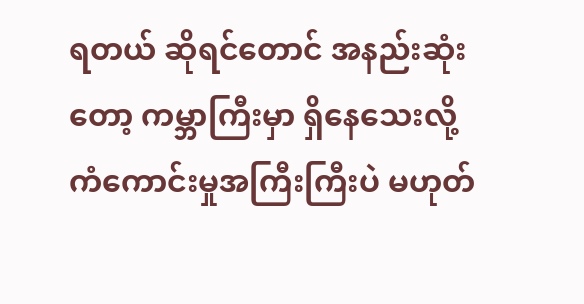ရတယ် ဆိုရင်တောင် အနည်းဆုံးတော့ ကမ္ဘာကြီးမှာ ရှိနေသေးလို့ ကံကောင်းမှုအကြီးကြီးပဲ မဟုတ်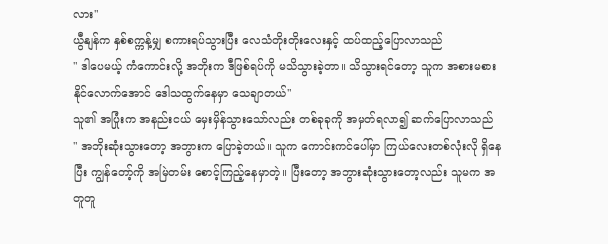လား"
ယွီနျန်က နှစ်စက္ကန့်မျှ စကားရပ်သွားပြီး လေသံတိုးတိုးလေးနှင့် ထပ်ထည့်ပြောလာသည်
" ဒါပေမယ့် ကံကောင်းလို့ အဘိုးက ဒီဖြစ်ရပ်ကို မသိသွားခဲ့တာ။ သိသွားရင်တော့ သူက အစားမစားနိုင်လောက်အောင် ဒေါသထွက်နေမှာ သေချာတယ်"
သူ၏ အပြုံးက အနည်းငယ် မှေးမှိန်သွားသော်လည်း တစ်ခုခုကို အမှတ်ရလာ၍ ဆက်ပြောလာသည်
" အဘိုးဆုံးသွားတော့ အဘွားက ပြောခဲ့တယ်။ သူက ကောင်းကင်ပေါ်မှာ ကြယ်လေးတစ်လုံးလို ရှိနေပြီး ကျွန်တော့်ကို အမြဲတမ်း စောင့်ကြည့်နေမှာတဲ့။ ပြီးတော့ အဘွားဆုံးသွားတော့လည်း သူမက အတူတူ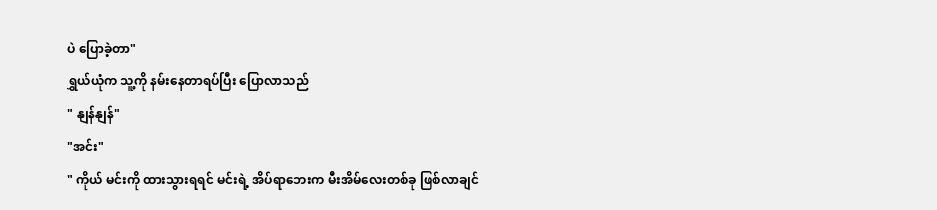ပဲ ပြောခဲ့တာ"
ရွှယ်ယုံက သူ့ကို နမ်းနေတာရပ်ပြီး ပြောလာသည်
" နျန်နျန်"
"အင်း"
" ကိုယ် မင်းကို ထားသွားရရင် မင်းရဲ့ အိပ်ရာဘေးက မီးအိမ်လေးတစ်ခု ဖြစ်လာချင်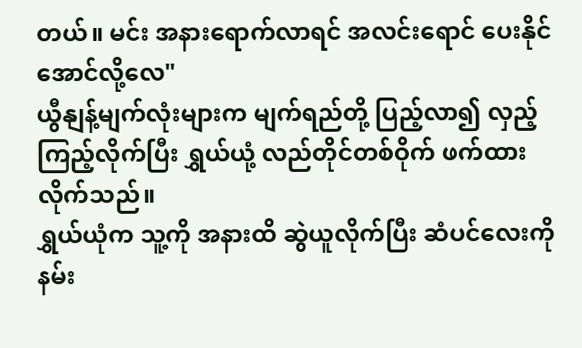တယ်။ မင်း အနားရောက်လာရင် အလင်းရောင် ပေးနိုင်အောင်လို့လေ"
ယွီနျန့်မျက်လုံးများက မျက်ရည်တို့ ပြည့်လာ၍ လှည့်ကြည့်လိုက်ပြီး ရွှယ်ယုံ့ လည်တိုင်တစ်ဝိုက် ဖက်ထားလိုက်သည်။
ရွှယ်ယုံက သူ့ကို အနားထိ ဆွဲယူလိုက်ပြီး ဆံပင်လေးကို နမ်း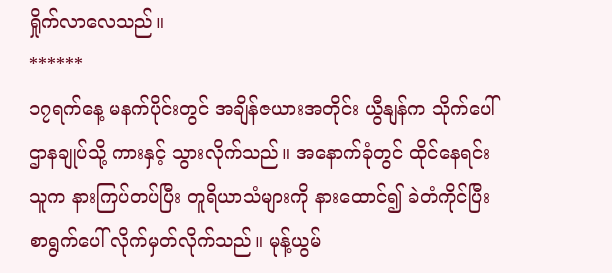ရှိုက်လာလေသည်။
******
၁၇ရက်နေ့ မနက်ပိုင်းတွင် အချိန်ဇယားအတိုင်း ယွီနျန်က သိုက်ပေါ်ဌာနချုပ်သို့ ကားနှင့် သွားလိုက်သည်။ အနောက်ခုံတွင် ထိုင်နေရင်း သူက နားကြပ်တပ်ပြီး တူရိယာသံများကို နားထောင်၍ ခဲတံကိုင်ပြီး စာရွက်ပေါ် လိုက်မှတ်လိုက်သည်။ မုန့်ယွမ်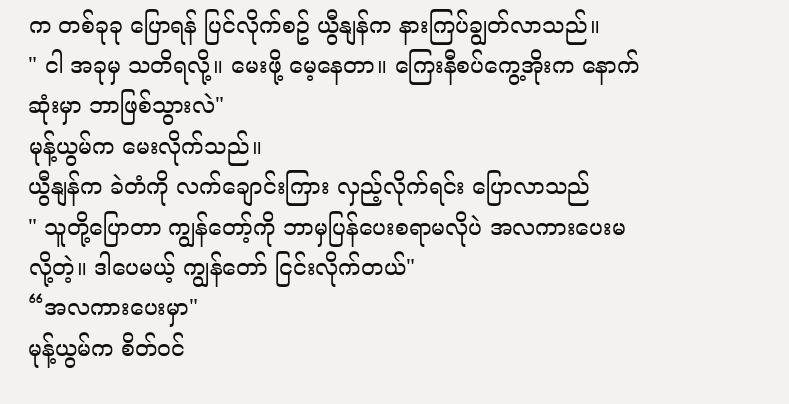က တစ်ခုခု ပြောရန် ပြင်လိုက်စဥ် ယွီနျန်က နားကြပ်ချွတ်လာသည်။
" ငါ အခုမှ သတိရလို့။ မေးဖို့ မေ့နေတာ။ ကြေးနီစပ်ကွေ့အိုးက နောက်ဆုံးမှာ ဘာဖြစ်သွားလဲ"
မုန့်ယွမ်က မေးလိုက်သည်။
ယွီနျန်က ခဲတံကို လက်ချောင်းကြား လှည့်လိုက်ရင်း ပြောလာသည်
" သူတို့ပြောတာ ကျွန်တော့်ကို ဘာမှပြန်ပေးစရာမလိုပဲ အလကားပေးမလို့တဲ့။ ဒါပေမယ့် ကျွန်တော် ငြင်းလိုက်တယ်"
“အလကားပေးမှာ"
မုန့်ယွမ်က စိတ်ဝင်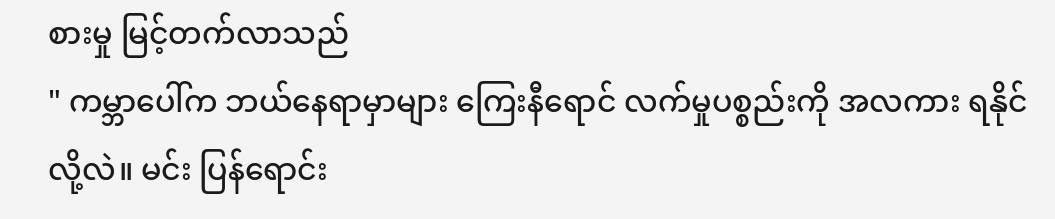စားမှု မြင့်တက်လာသည်
" ကမ္ဘာပေါ်က ဘယ်နေရာမှာများ ကြေးနီရောင် လက်မှုပစ္စည်းကို အလကား ရနိုင်လို့လဲ။ မင်း ပြန်ရောင်း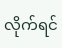လိုက်ရင်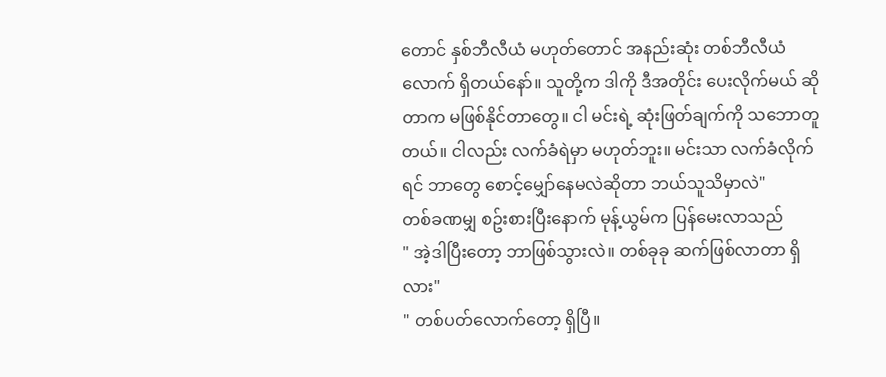တောင် နှစ်ဘီလီယံ မဟုတ်တောင် အနည်းဆုံး တစ်ဘီလီယံလောက် ရှိတယ်နော်။ သူတို့က ဒါကို ဒီအတိုင်း ပေးလိုက်မယ် ဆိုတာက မဖြစ်နိုင်တာတွေ။ ငါ မင်းရဲ့ ဆုံးဖြတ်ချက်ကို သဘောတူတယ်။ ငါလည်း လက်ခံရဲမှာ မဟုတ်ဘူး။ မင်းသာ လက်ခံလိုက်ရင် ဘာတွေ စောင့်မျှော်နေမလဲဆိုတာ ဘယ်သူသိမှာလဲ"
တစ်ခဏမျှ စဥ်းစားပြီးနောက် မုန့်ယွမ်က ပြန်မေးလာသည်
" အဲ့ဒါပြီးတော့ ဘာဖြစ်သွားလဲ။ တစ်ခုခု ဆက်ဖြစ်လာတာ ရှိလား"
" တစ်ပတ်လောက်တော့ ရှိပြီ။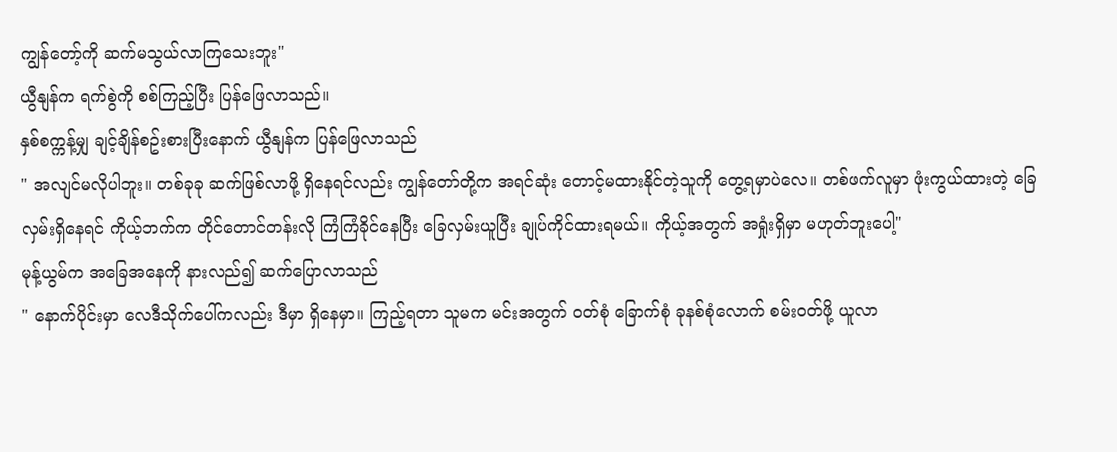ကျွန်တော့်ကို ဆက်မသွယ်လာကြသေးဘူး"
ယွီနျန်က ရက်စွဲကို စစ်ကြည့်ပြီး ပြန်ဖြေလာသည်။
နှစ်စက္ကန့်မျှ ချင့်ချိန်စဥ်းစားပြီးနောက် ယွီနျန်က ပြန်ဖြေလာသည်
" အလျင်မလိုပါဘူး။ တစ်ခုခု ဆက်ဖြစ်လာဖို့ ရှိနေရင်လည်း ကျွန်တော်တို့က အရင်ဆုံး တောင့်မထားနိုင်တဲ့သူကို တွေ့ရမှာပဲလေ။ တစ်ဖက်လူမှာ ဖုံးကွယ်ထားတဲ့ ခြေလှမ်းရှိနေရင် ကိုယ့်ဘက်က တိုင်တောင်တန်းလို ကြံကြံခိုင်နေပြီး ခြေလှမ်းယူပြီး ချုပ်ကိုင်ထားရမယ်။ ကိုယ့်အတွက် အရှုံးရှိမှာ မဟုတ်ဘူးပေါ့"
မုန့်ယွမ်က အခြေအနေကို နားလည်၍ ဆက်ပြောလာသည်
" နောက်ပိုင်းမှာ လေဒီသိုက်ပေါ်ကလည်း ဒီမှာ ရှိနေမှာ။ ကြည့်ရတာ သူမက မင်းအတွက် ဝတ်စုံ ခြောက်စုံ ခုနစ်စုံလောက် စမ်းဝတ်ဖို့ ယူလာ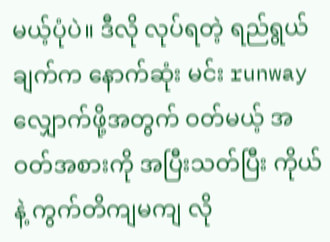မယ့်ပုံပဲ။ ဒီလို လုပ်ရတဲ့ ရည်ရွယ်ချက်က နောက်ဆုံး မင်း runwayလျှောက်ဖို့အတွက် ဝတ်မယ့် အဝတ်အစားကို အပြီးသတ်ပြီး ကိုယ်နဲ့ ကွက်တိကျမကျ လို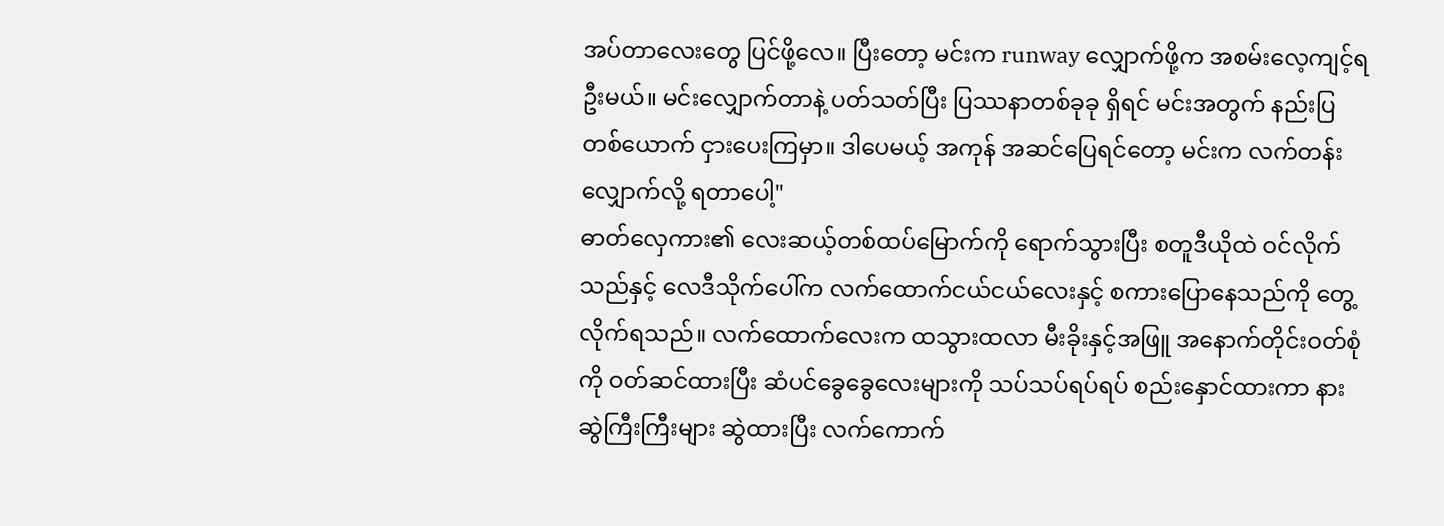အပ်တာလေးတွေ ပြင်ဖို့လေ။ ပြီးတော့ မင်းက runway လျှောက်ဖို့က အစမ်းလေ့ကျင့်ရဦးမယ်။ မင်းလျှောက်တာနဲ့ ပတ်သတ်ပြီး ပြဿနာတစ်ခုခု ရှိရင် မင်းအတွက် နည်းပြတစ်ယောက် ငှားပေးကြမှာ။ ဒါပေမယ့် အကုန် အဆင်ပြေရင်တော့ မင်းက လက်တန်းလျှောက်လို့ ရတာပေါ့"
ဓာတ်လှေကား၏ လေးဆယ့်တစ်ထပ်မြောက်ကို ရောက်သွားပြီး စတူဒီယိုထဲ ဝင်လိုက်သည်နှင့် လေဒီသိုက်ပေါ်က လက်ထောက်ငယ်ငယ်လေးနှင့် စကားပြောနေသည်ကို တွေ့လိုက်ရသည်။ လက်ထောက်လေးက ထသွားထလာ မီးခိုးနှင့်အဖြူ အနောက်တိုင်းဝတ်စုံကို ဝတ်ဆင်ထားပြီး ဆံပင်ခွေခွေလေးများကို သပ်သပ်ရပ်ရပ် စည်းနှောင်ထားကာ နားဆွဲကြီးကြီးများ ဆွဲထားပြီး လက်ကောက်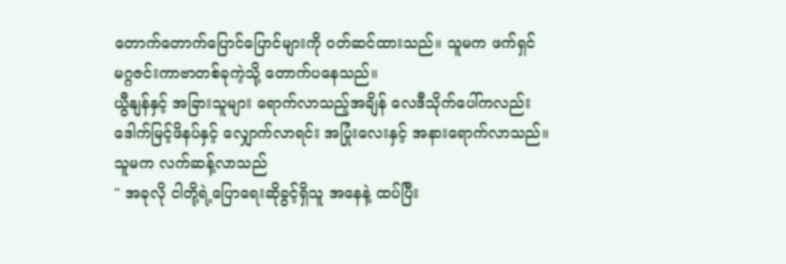တောက်တောက်ပြောင်ပြောင်များကို ဝတ်ဆင်ထားသည်။ သူမက ဖက်ရှင်မဂ္ဂဇင်းကာဗာတစ်ခုကဲ့သို့ တောက်ပနေသည်။
ယွီနျန်နှင့် အခြားသူများ ရောက်လာသည့်အချိန် လေဒီသိုက်ပေါ်ကလည်း ဒေါက်မြင့်ဖိနပ်နှင့် လျှောက်လာရင်း အပြုံးလေးနှင့် အနားရောက်လာသည်။ သူမက လက်ဆန့်လာသည်
" အခုလို ငါတို့ရဲ့ပြောရေးဆိုခွင့်ရှိသူ အနေနဲ့ ထပ်ပြီး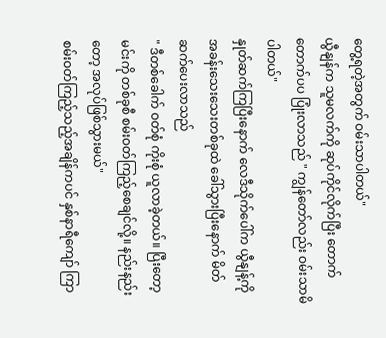တွေ့ရတဲ့အတွက် ဝမ်းသာပါတယ်"
ယွီနျန်က သူမလက်ကို ဆုပ်ကိုင်လိုက်ပြီး တောက်တောက်ပပ ပြုံးလာသည် " ကျွန်တော်လည်း ဝမ်းသာမိပါတယ်"
နှုတ်ဆက်ကြပြီးနောက် လေဒီသိုက်ပေါ်က ယွီနျန့်ကို အခန်းသေးသေးတစ်ခုထဲ ခေါ်သွားပြီးနောက် မိတ်ဆက်ပေးလာသည်
" ဒီတစ်ခေါက် ဝတ်စုံ ကိုးစုံ ယူလာခဲ့တယ်။ ပြီးတော့ မင်းကို တစ်ခုစီ စမ်းဝတ်ကြည့်စေချင်လို့။ နည်းနည်းတော့ အလုပ်ဖြစ်သွားမယ်"
စမ်းဝတ်ကြည့်သည့်အချိန်ကပင် နှစ်နာရီကျော် ကြာ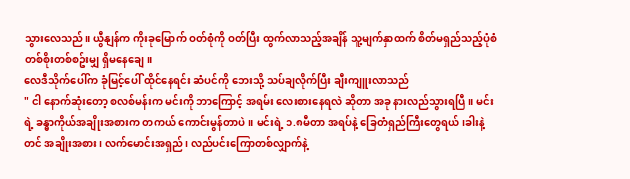သွားလေသည်။ ယွီနျန်က ကိုးခုမြောက် ဝတ်စုံကို ဝတ်ပြီး ထွက်လာသည့်အချိန် သူ့မျက်နှာထက် စိတ်မရှည်သည့်ပုံစံ တစ်စိုးတစ်စဥ်းမျှ ရှိမနေချေ။
လေဒီသိုက်ပေါ်က ခုံမြင့်ပေါ် ထိုင်နေရင်း ဆံပင်ကို ဘေးသို့ သပ်ချလိုက်ပြီး ချီးကျူးလာသည်
" ငါ နောက်ဆုံးတော့ စလစ်မန်းက မင်းကို ဘာကြောင့် အရမ်း လေးစားနေရလဲ ဆိုတာ အခု နားလည်သွားရပြီ။ မင်းရဲ့ ခန္ဓာကိုယ်အချိုးအစားက တကယ် ကောင်းမွန်တာပဲ။ မင်းရဲ့ ၁.၈မီတာ အရပ်နဲ့ ခြေတံရှည်ကြီးတွေရယ် ၊ခါးနဲ့တင် အချိုးအစား၊ လက်မောင်းအရှည်၊ လည်ပင်းကြောတစ်လျှာက်နဲ့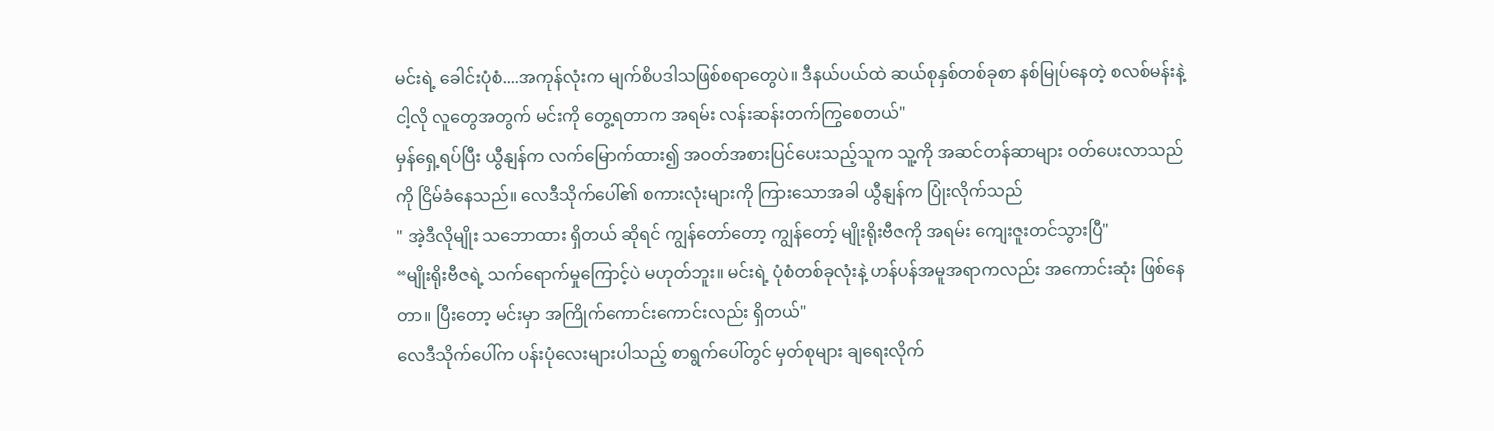မင်းရဲ့ ခေါင်းပုံစံ....အကုန်လုံးက မျက်စိပဒါသဖြစ်စရာတွေပဲ။ ဒီနယ်ပယ်ထဲ ဆယ်စုနှစ်တစ်ခုစာ နစ်မြုပ်နေတဲ့ စလစ်မန်းနဲ့ ငါ့လို လူတွေအတွက် မင်းကို တွေ့ရတာက အရမ်း လန်းဆန်းတက်ကြွစေတယ်"
မှန်ရှေ့ရပ်ပြီး ယွီနျန်က လက်မြောက်ထား၍ အဝတ်အစားပြင်ပေးသည့်သူက သူ့ကို အဆင်တန်ဆာများ ဝတ်ပေးလာသည်ကို ငြိမ်ခံနေသည်။ လေဒီသိုက်ပေါ်၏ စကားလုံးများကို ကြားသောအခါ ယွီနျန်က ပြုံးလိုက်သည်
" အဲ့ဒီလိုမျိုး သဘောထား ရှိတယ် ဆိုရင် ကျွန်တော်တော့ ကျွန်တော့် မျိုးရိုးဗီဇကို အရမ်း ကျေးဇူးတင်သွားပြီ"
“မျိုးရိုးဗီဇရဲ့ သက်ရောက်မှုကြောင့်ပဲ မဟုတ်ဘူး။ မင်းရဲ့ ပုံစံတစ်ခုလုံးနဲ့ ဟန်ပန်အမူအရာကလည်း အကောင်းဆုံး ဖြစ်နေတာ။ ပြီးတော့ မင်းမှာ အကြိုက်ကောင်းကောင်းလည်း ရှိတယ်"
လေဒီသိုက်ပေါ်က ပန်းပုံလေးများပါသည့် စာရွက်ပေါ်တွင် မှတ်စုများ ချရေးလိုက်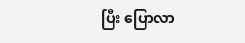ပြီး ပြောလာ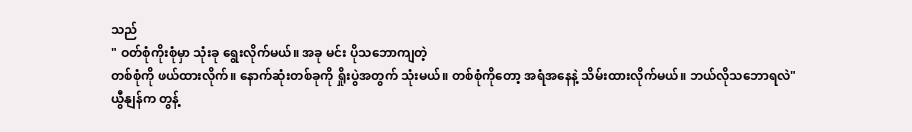သည်
" ဝတ်စုံကိုးစုံမှာ သုံးခု ရွေးလိုက်မယ်။ အခု မင်း ပိုသဘောကျတဲ့
တစ်စုံကို ဖယ်ထားလိုက်။ နောက်ဆုံးတစ်ခုကို ရှိုးပွဲအတွက် သုံးမယ်။ တစ်စုံကိုတော့ အရံအနေနဲ့ သိမ်းထားလိုက်မယ်။ ဘယ်လိုသဘောရလဲ"
ယွီနျန်က တွန့်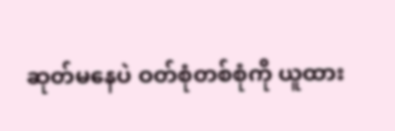ဆုတ်မနေပဲ ဝတ်စုံတစ်စုံကို ယူထား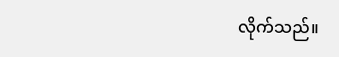လိုက်သည်။